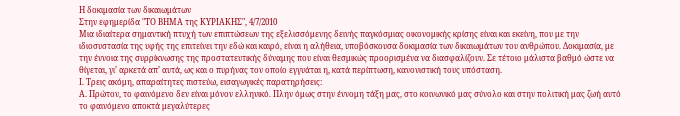Η δοκιμασία των δικαιωμάτων
Στην εφημερίδα "ΤΟ ΒΗΜΑ της ΚΥΡΙΑΚΗΣ", 4/7/2010
Μια ιδιαίτερα σημαντική πτυχή των επιπτώσεων της εξελισσόμενης δεινής παγκόσμιας οικονομικής κρίσης είναι και εκείνη, που με την ιδιοσυστασία της υφής της επιτείνει την εδώ και καιρό, είναι η αλήθεια, υποβόσκουσα δοκιμασία των δικαιωμάτων του ανθρώπου. Δοκιμασία, με την έννοια της συρρίκνωσης της προστατευτικής δύναμης που είναι θεσμικώς προορισμένα να διασφαλίζουν. Σε τέτοιο μάλιστα βαθμό ώστε να θίγεται, γι’ αρκετά απ’ αυτά, ως και ο πυρήνας τον οποίο εγγυάται η, κατά περίπτωση, κανονιστική τους υπόσταση.
Ι. Τρεις ακόμη, απαραίτητες πιστεύω, εισαγωγικές παρατηρήσεις:
Α. Πρώτον, το φαινόμενο δεν είναι μόνον ελληνικό. Πλην όμως στην έννομη τάξη μας, στο κοινωνικό μας σύνολο και στην πολιτική μας ζωή αυτό το φαινόμενο αποκτά μεγαλύτερες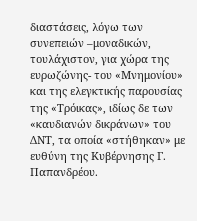διαστάσεις, λόγω των συνεπειών –μοναδικών, τουλάχιστον, για χώρα της ευρωζώνης- του «Μνημονίου» και της ελεγκτικής παρουσίας της «Τρόικας», ιδίως δε των «καυδιανών δικράνων» του ΔΝΤ, τα οποία «στήθηκαν» με ευθύνη της Κυβέρνησης Γ. Παπανδρέου.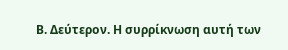Β. Δεύτερον. Η συρρίκνωση αυτή των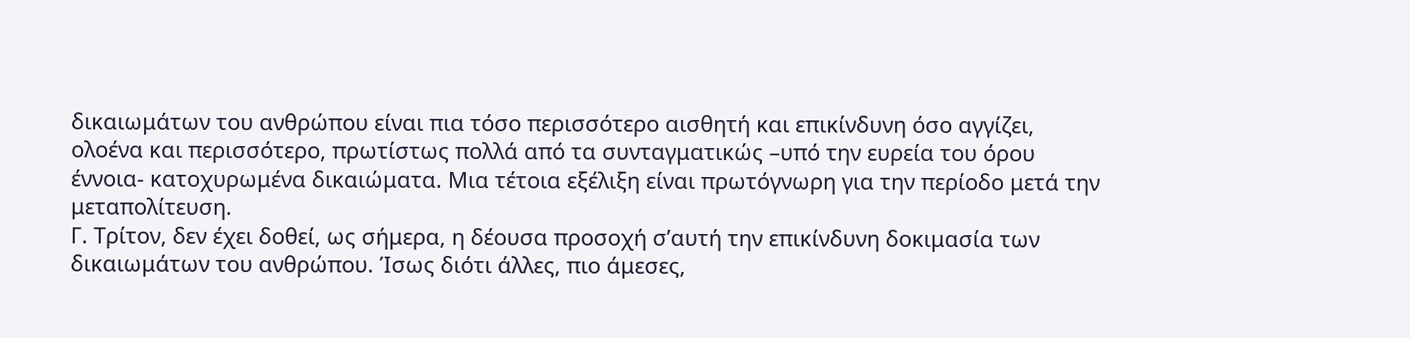δικαιωμάτων του ανθρώπου είναι πια τόσο περισσότερο αισθητή και επικίνδυνη όσο αγγίζει, ολοένα και περισσότερο, πρωτίστως πολλά από τα συνταγματικώς –υπό την ευρεία του όρου έννοια- κατοχυρωμένα δικαιώματα. Μια τέτοια εξέλιξη είναι πρωτόγνωρη για την περίοδο μετά την μεταπολίτευση.
Γ. Τρίτον, δεν έχει δοθεί, ως σήμερα, η δέουσα προσοχή σ’αυτή την επικίνδυνη δοκιμασία των δικαιωμάτων του ανθρώπου. Ίσως διότι άλλες, πιο άμεσες,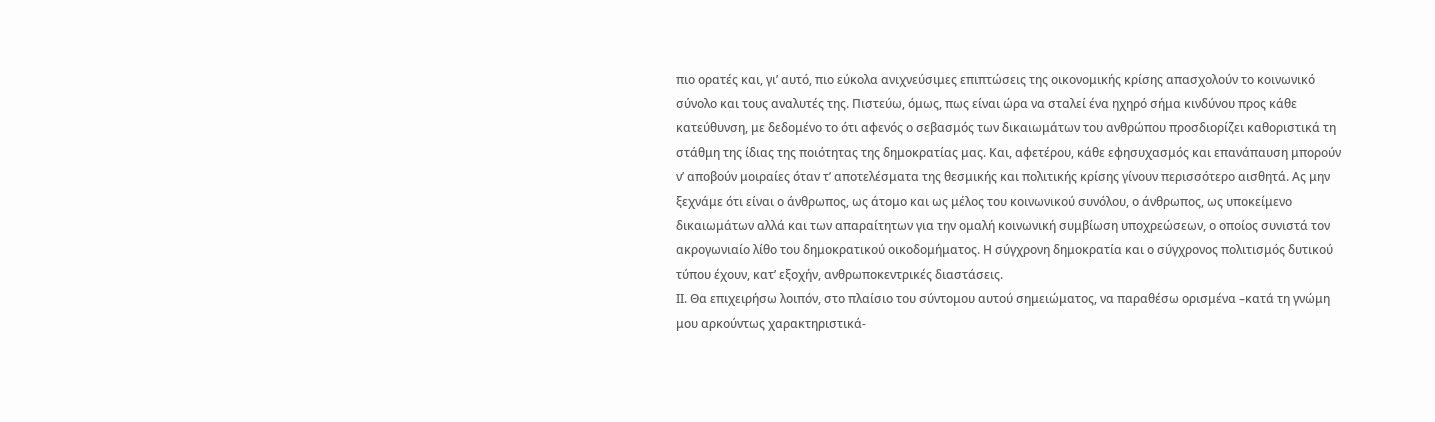πιο ορατές και, γι’ αυτό, πιο εύκολα ανιχνεύσιμες επιπτώσεις της οικονομικής κρίσης απασχολούν το κοινωνικό σύνολο και τους αναλυτές της. Πιστεύω, όμως, πως είναι ώρα να σταλεί ένα ηχηρό σήμα κινδύνου προς κάθε κατεύθυνση, με δεδομένο το ότι αφενός ο σεβασμός των δικαιωμάτων του ανθρώπου προσδιορίζει καθοριστικά τη στάθμη της ίδιας της ποιότητας της δημοκρατίας μας. Και, αφετέρου, κάθε εφησυχασμός και επανάπαυση μπορούν ν’ αποβούν μοιραίες όταν τ’ αποτελέσματα της θεσμικής και πολιτικής κρίσης γίνουν περισσότερο αισθητά. Ας μην ξεχνάμε ότι είναι ο άνθρωπος, ως άτομο και ως μέλος του κοινωνικού συνόλου, ο άνθρωπος, ως υποκείμενο δικαιωμάτων αλλά και των απαραίτητων για την ομαλή κοινωνική συμβίωση υποχρεώσεων, ο οποίος συνιστά τον ακρογωνιαίο λίθο του δημοκρατικού οικοδομήματος. Η σύγχρονη δημοκρατία και ο σύγχρονος πολιτισμός δυτικού τύπου έχουν, κατ’ εξοχήν, ανθρωποκεντρικές διαστάσεις.
ΙΙ. Θα επιχειρήσω λοιπόν, στο πλαίσιο του σύντομου αυτού σημειώματος, να παραθέσω ορισμένα –κατά τη γνώμη μου αρκούντως χαρακτηριστικά-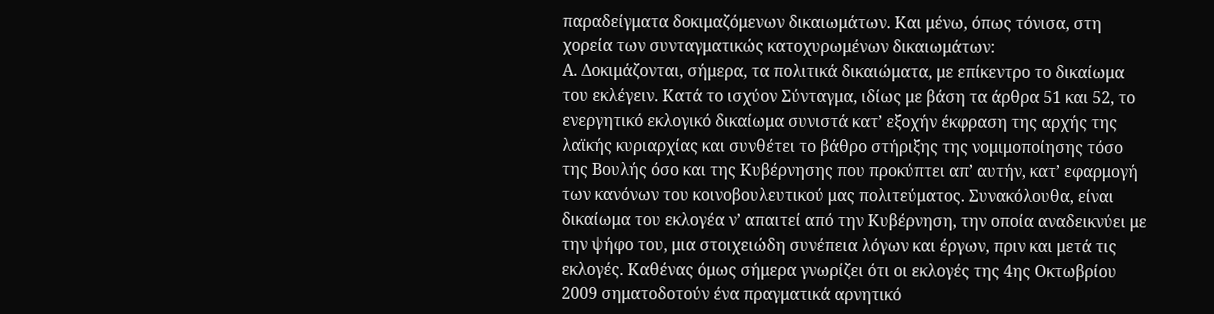παραδείγματα δοκιμαζόμενων δικαιωμάτων. Και μένω, όπως τόνισα, στη χορεία των συνταγματικώς κατοχυρωμένων δικαιωμάτων:
Α. Δοκιμάζονται, σήμερα, τα πολιτικά δικαιώματα, με επίκεντρο το δικαίωμα του εκλέγειν. Κατά το ισχύον Σύνταγμα, ιδίως με βάση τα άρθρα 51 και 52, το ενεργητικό εκλογικό δικαίωμα συνιστά κατ’ εξοχήν έκφραση της αρχής της λαϊκής κυριαρχίας και συνθέτει το βάθρο στήριξης της νομιμοποίησης τόσο της Βουλής όσο και της Κυβέρνησης που προκύπτει απ’ αυτήν, κατ’ εφαρμογή των κανόνων του κοινοβουλευτικού μας πολιτεύματος. Συνακόλουθα, είναι δικαίωμα του εκλογέα ν’ απαιτεί από την Κυβέρνηση, την οποία αναδεικνύει με την ψήφο του, μια στοιχειώδη συνέπεια λόγων και έργων, πριν και μετά τις εκλογές. Καθένας όμως σήμερα γνωρίζει ότι οι εκλογές της 4ης Οκτωβρίου 2009 σηματοδοτούν ένα πραγματικά αρνητικό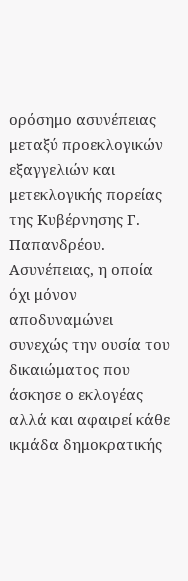ορόσημο ασυνέπειας μεταξύ προεκλογικών εξαγγελιών και μετεκλογικής πορείας της Κυβέρνησης Γ. Παπανδρέου. Ασυνέπειας, η οποία όχι μόνον αποδυναμώνει συνεχώς την ουσία του δικαιώματος που άσκησε ο εκλογέας αλλά και αφαιρεί κάθε ικμάδα δημοκρατικής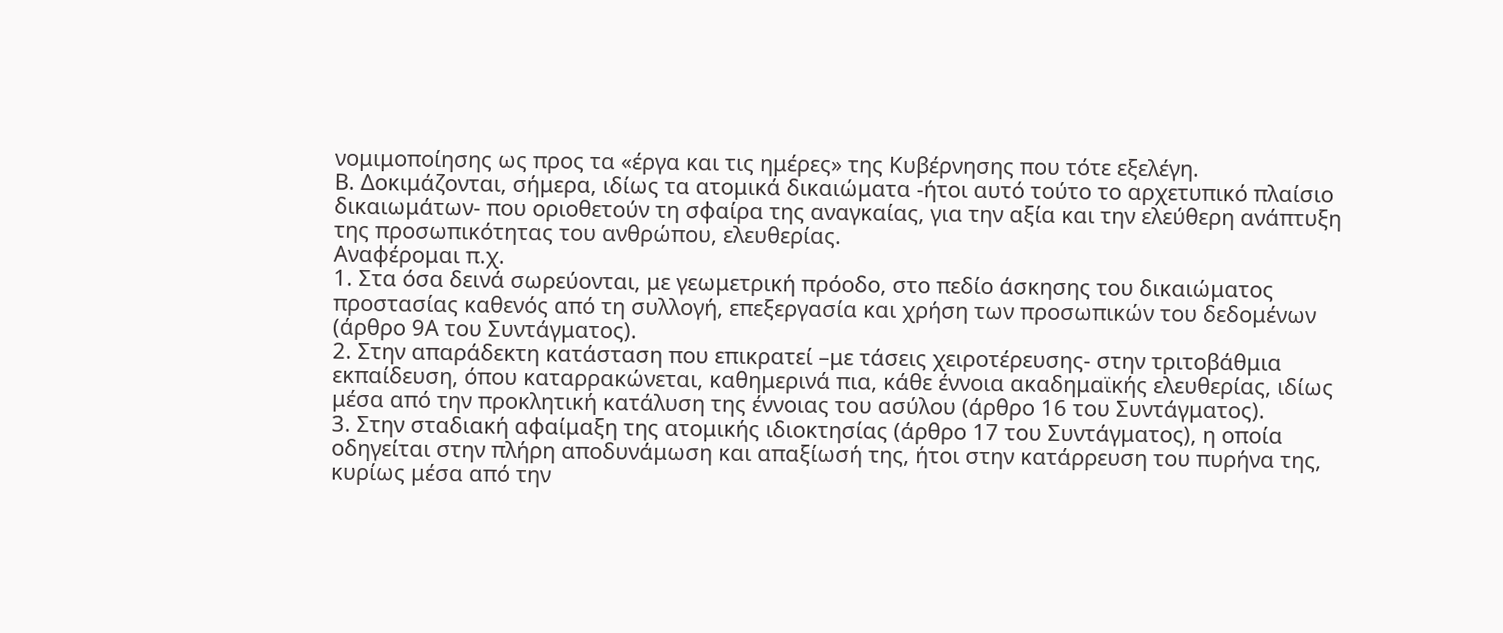νομιμοποίησης ως προς τα «έργα και τις ημέρες» της Κυβέρνησης που τότε εξελέγη.
Β. Δοκιμάζονται, σήμερα, ιδίως τα ατομικά δικαιώματα -ήτοι αυτό τούτο το αρχετυπικό πλαίσιο δικαιωμάτων- που οριοθετούν τη σφαίρα της αναγκαίας, για την αξία και την ελεύθερη ανάπτυξη της προσωπικότητας του ανθρώπου, ελευθερίας.
Αναφέρομαι π.χ.
1. Στα όσα δεινά σωρεύονται, με γεωμετρική πρόοδο, στο πεδίο άσκησης του δικαιώματος προστασίας καθενός από τη συλλογή, επεξεργασία και χρήση των προσωπικών του δεδομένων (άρθρο 9Α του Συντάγματος).
2. Στην απαράδεκτη κατάσταση που επικρατεί –με τάσεις χειροτέρευσης- στην τριτοβάθμια εκπαίδευση, όπου καταρρακώνεται, καθημερινά πια, κάθε έννοια ακαδημαϊκής ελευθερίας, ιδίως μέσα από την προκλητική κατάλυση της έννοιας του ασύλου (άρθρο 16 του Συντάγματος).
3. Στην σταδιακή αφαίμαξη της ατομικής ιδιοκτησίας (άρθρο 17 του Συντάγματος), η οποία οδηγείται στην πλήρη αποδυνάμωση και απαξίωσή της, ήτοι στην κατάρρευση του πυρήνα της, κυρίως μέσα από την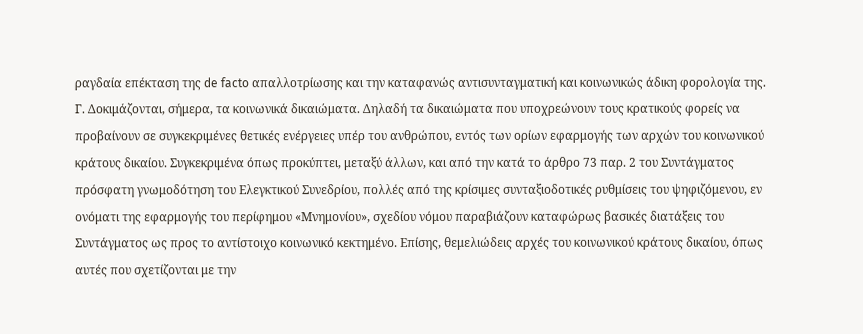ραγδαία επέκταση της de facto απαλλοτρίωσης και την καταφανώς αντισυνταγματική και κοινωνικώς άδικη φορολογία της.
Γ. Δοκιμάζονται, σήμερα, τα κοινωνικά δικαιώματα. Δηλαδή τα δικαιώματα που υποχρεώνουν τους κρατικούς φορείς να προβαίνουν σε συγκεκριμένες θετικές ενέργειες υπέρ του ανθρώπου, εντός των ορίων εφαρμογής των αρχών του κοινωνικού κράτους δικαίου. Συγκεκριμένα όπως προκύπτει, μεταξύ άλλων, και από την κατά το άρθρο 73 παρ. 2 του Συντάγματος πρόσφατη γνωμοδότηση του Ελεγκτικού Συνεδρίου, πολλές από της κρίσιμες συνταξιοδοτικές ρυθμίσεις του ψηφιζόμενου, εν ονόματι της εφαρμογής του περίφημου «Μνημονίου», σχεδίου νόμου παραβιάζουν καταφώρως βασικές διατάξεις του Συντάγματος ως προς το αντίστοιχο κοινωνικό κεκτημένο. Επίσης, θεμελιώδεις αρχές του κοινωνικού κράτους δικαίου, όπως αυτές που σχετίζονται με την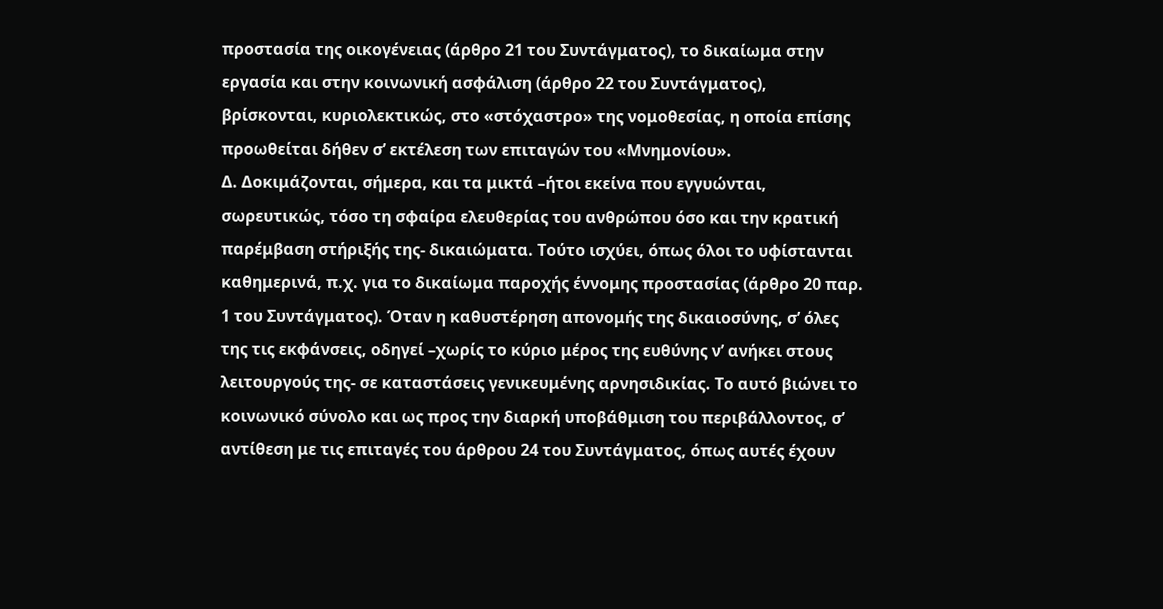προστασία της οικογένειας (άρθρο 21 του Συντάγματος), το δικαίωμα στην εργασία και στην κοινωνική ασφάλιση (άρθρο 22 του Συντάγματος), βρίσκονται, κυριολεκτικώς, στο «στόχαστρο» της νομοθεσίας, η οποία επίσης προωθείται δήθεν σ’ εκτέλεση των επιταγών του «Μνημονίου».
Δ. Δοκιμάζονται, σήμερα, και τα μικτά –ήτοι εκείνα που εγγυώνται, σωρευτικώς, τόσο τη σφαίρα ελευθερίας του ανθρώπου όσο και την κρατική παρέμβαση στήριξής της- δικαιώματα. Τούτο ισχύει, όπως όλοι το υφίστανται καθημερινά, π.χ. για το δικαίωμα παροχής έννομης προστασίας (άρθρο 20 παρ. 1 του Συντάγματος). Όταν η καθυστέρηση απονομής της δικαιοσύνης, σ’ όλες της τις εκφάνσεις, οδηγεί –χωρίς το κύριο μέρος της ευθύνης ν’ ανήκει στους λειτουργούς της- σε καταστάσεις γενικευμένης αρνησιδικίας. Το αυτό βιώνει το κοινωνικό σύνολο και ως προς την διαρκή υποβάθμιση του περιβάλλοντος, σ’ αντίθεση με τις επιταγές του άρθρου 24 του Συντάγματος, όπως αυτές έχουν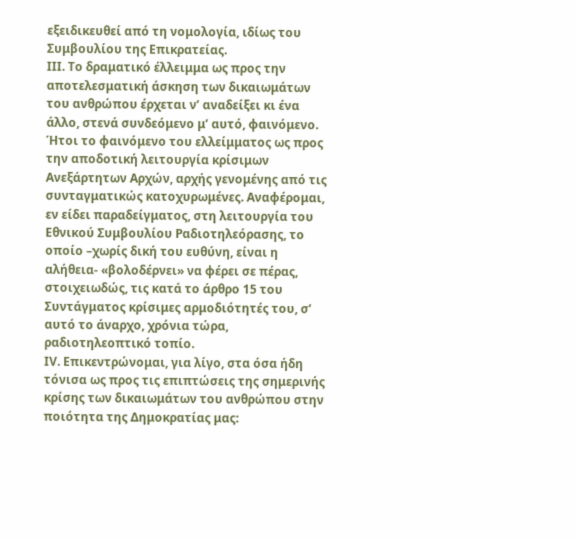εξειδικευθεί από τη νομολογία, ιδίως του Συμβουλίου της Επικρατείας.
ΙΙΙ. Το δραματικό έλλειμμα ως προς την αποτελεσματική άσκηση των δικαιωμάτων του ανθρώπου έρχεται ν’ αναδείξει κι ένα άλλο, στενά συνδεόμενο μ’ αυτό, φαινόμενο. Ήτοι το φαινόμενο του ελλείμματος ως προς την αποδοτική λειτουργία κρίσιμων Ανεξάρτητων Αρχών, αρχής γενομένης από τις συνταγματικώς κατοχυρωμένες. Αναφέρομαι, εν είδει παραδείγματος, στη λειτουργία του Εθνικού Συμβουλίου Ραδιοτηλεόρασης, το οποίο –χωρίς δική του ευθύνη, είναι η αλήθεια- «βολοδέρνει» να φέρει σε πέρας, στοιχειωδώς, τις κατά το άρθρο 15 του Συντάγματος κρίσιμες αρμοδιότητές του, σ’ αυτό το άναρχο, χρόνια τώρα, ραδιοτηλεοπτικό τοπίο.
ΙV. Επικεντρώνομαι, για λίγο, στα όσα ήδη τόνισα ως προς τις επιπτώσεις της σημερινής κρίσης των δικαιωμάτων του ανθρώπου στην ποιότητα της Δημοκρατίας μας: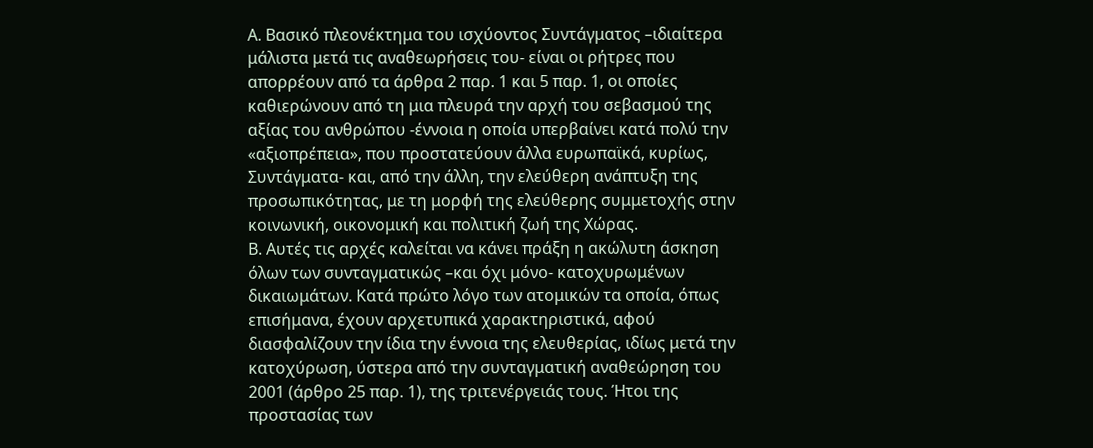Α. Βασικό πλεονέκτημα του ισχύοντος Συντάγματος –ιδιαίτερα μάλιστα μετά τις αναθεωρήσεις του- είναι οι ρήτρες που απορρέουν από τα άρθρα 2 παρ. 1 και 5 παρ. 1, οι οποίες καθιερώνουν από τη μια πλευρά την αρχή του σεβασμού της αξίας του ανθρώπου -έννοια η οποία υπερβαίνει κατά πολύ την «αξιοπρέπεια», που προστατεύουν άλλα ευρωπαϊκά, κυρίως, Συντάγματα- και, από την άλλη, την ελεύθερη ανάπτυξη της προσωπικότητας, με τη μορφή της ελεύθερης συμμετοχής στην κοινωνική, οικονομική και πολιτική ζωή της Χώρας.
Β. Αυτές τις αρχές καλείται να κάνει πράξη η ακώλυτη άσκηση όλων των συνταγματικώς –και όχι μόνο- κατοχυρωμένων δικαιωμάτων. Κατά πρώτο λόγο των ατομικών τα οποία, όπως επισήμανα, έχουν αρχετυπικά χαρακτηριστικά, αφού διασφαλίζουν την ίδια την έννοια της ελευθερίας, ιδίως μετά την κατοχύρωση, ύστερα από την συνταγματική αναθεώρηση του 2001 (άρθρο 25 παρ. 1), της τριτενέργειάς τους. Ήτοι της προστασίας των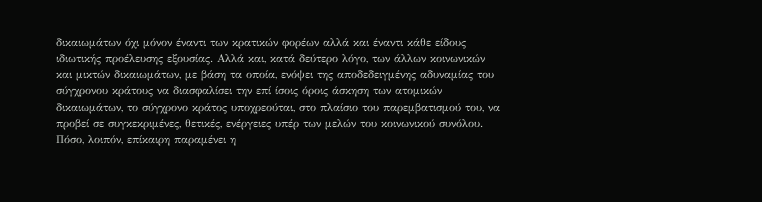δικαιωμάτων όχι μόνον έναντι των κρατικών φορέων αλλά και έναντι κάθε είδους ιδιωτικής προέλευσης εξουσίας. Αλλά και, κατά δεύτερο λόγο, των άλλων κοινωνικών και μικτών δικαιωμάτων, με βάση τα οποία, ενόψει της αποδεδειγμένης αδυναμίας του σύγχρονου κράτους να διασφαλίσει την επί ίσοις όροις άσκηση των ατομικών δικαιωμάτων, το σύγχρονο κράτος υποχρεούται, στο πλαίσιο του παρεμβατισμού του, να προβεί σε συγκεκριμένες, θετικές, ενέργειες υπέρ των μελών του κοινωνικού συνόλου. Πόσο, λοιπόν, επίκαιρη παραμένει η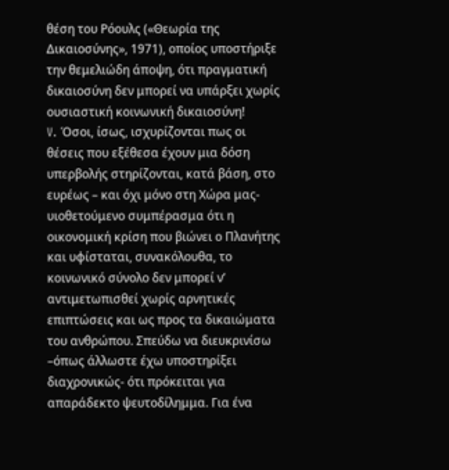θέση του Ρόουλς («Θεωρία της Δικαιοσύνης», 1971), οποίος υποστήριξε την θεμελιώδη άποψη, ότι πραγματική δικαιοσύνη δεν μπορεί να υπάρξει χωρίς ουσιαστική κοινωνική δικαιοσύνη!
V. Όσοι, ίσως, ισχυρίζονται πως οι θέσεις που εξέθεσα έχουν μια δόση υπερβολής στηρίζονται, κατά βάση, στο ευρέως – και όχι μόνο στη Χώρα μας- υιοθετούμενο συμπέρασμα ότι η οικονομική κρίση που βιώνει ο Πλανήτης και υφίσταται, συνακόλουθα, το κοινωνικό σύνολο δεν μπορεί ν’ αντιμετωπισθεί χωρίς αρνητικές επιπτώσεις και ως προς τα δικαιώματα του ανθρώπου. Σπεύδω να διευκρινίσω –όπως άλλωστε έχω υποστηρίξει διαχρονικώς- ότι πρόκειται για απαράδεκτο ψευτοδίλημμα. Για ένα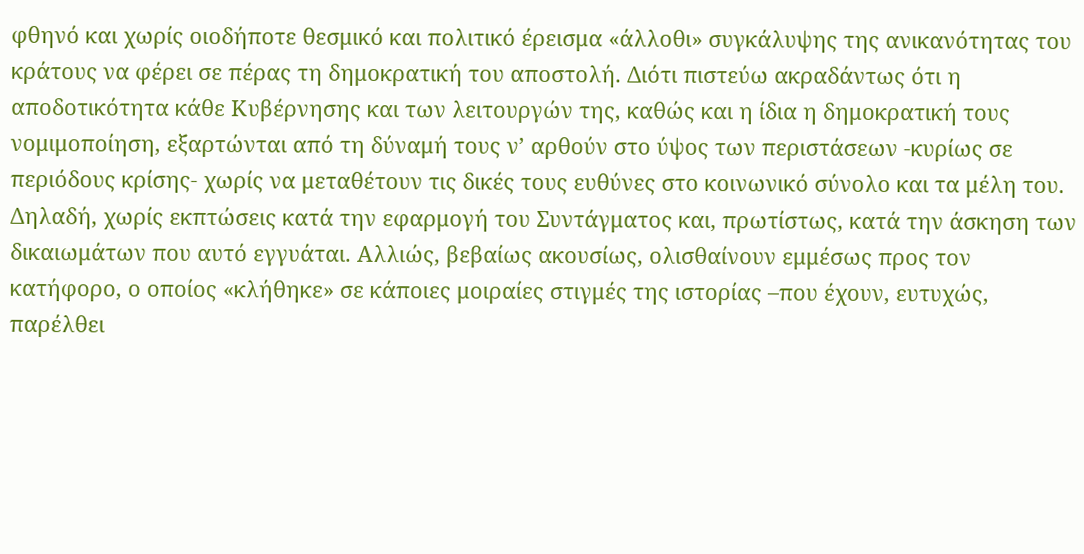φθηνό και χωρίς οιοδήποτε θεσμικό και πολιτικό έρεισμα «άλλοθι» συγκάλυψης της ανικανότητας του κράτους να φέρει σε πέρας τη δημοκρατική του αποστολή. Διότι πιστεύω ακραδάντως ότι η αποδοτικότητα κάθε Κυβέρνησης και των λειτουργών της, καθώς και η ίδια η δημοκρατική τους νομιμοποίηση, εξαρτώνται από τη δύναμή τους ν’ αρθούν στο ύψος των περιστάσεων -κυρίως σε περιόδους κρίσης- χωρίς να μεταθέτουν τις δικές τους ευθύνες στο κοινωνικό σύνολο και τα μέλη του. Δηλαδή, χωρίς εκπτώσεις κατά την εφαρμογή του Συντάγματος και, πρωτίστως, κατά την άσκηση των δικαιωμάτων που αυτό εγγυάται. Αλλιώς, βεβαίως ακουσίως, ολισθαίνουν εμμέσως προς τον κατήφορο, ο οποίος «κλήθηκε» σε κάποιες μοιραίες στιγμές της ιστορίας –που έχουν, ευτυχώς, παρέλθει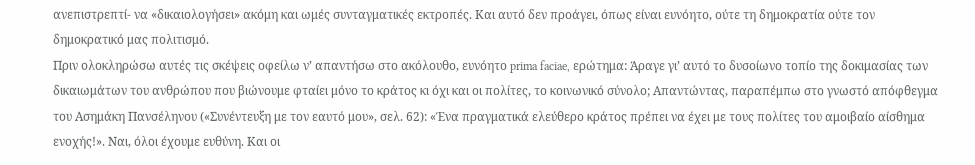ανεπιστρεπτί- να «δικαιολογήσει» ακόμη και ωμές συνταγματικές εκτροπές. Και αυτό δεν προάγει, όπως είναι ευνόητο, ούτε τη δημοκρατία ούτε τον δημοκρατικό μας πολιτισμό.
Πριν ολοκληρώσω αυτές τις σκέψεις οφείλω ν’ απαντήσω στο ακόλουθο, ευνόητο prima faciae, ερώτημα: Άραγε γι’ αυτό το δυσοίωνο τοπίο της δοκιμασίας των δικαιωμάτων του ανθρώπου που βιώνουμε φταίει μόνο το κράτος κι όχι και οι πολίτες, το κοινωνικό σύνολο; Απαντώντας, παραπέμπω στο γνωστό απόφθεγμα του Ασημάκη Πανσέληνου («Συνέντευξη με τον εαυτό μου», σελ. 62): «Ένα πραγματικά ελεύθερο κράτος πρέπει να έχει με τους πολίτες του αμοιβαίο αίσθημα ενοχής!». Ναι, όλοι έχουμε ευθύνη. Και οι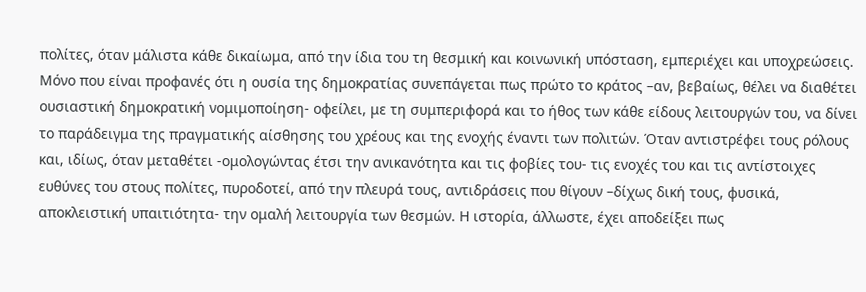πολίτες, όταν μάλιστα κάθε δικαίωμα, από την ίδια του τη θεσμική και κοινωνική υπόσταση, εμπεριέχει και υποχρεώσεις. Μόνο που είναι προφανές ότι η ουσία της δημοκρατίας συνεπάγεται πως πρώτο το κράτος –αν, βεβαίως, θέλει να διαθέτει ουσιαστική δημοκρατική νομιμοποίηση- οφείλει, με τη συμπεριφορά και το ήθος των κάθε είδους λειτουργών του, να δίνει το παράδειγμα της πραγματικής αίσθησης του χρέους και της ενοχής έναντι των πολιτών. Όταν αντιστρέφει τους ρόλους και, ιδίως, όταν μεταθέτει -ομολογώντας έτσι την ανικανότητα και τις φοβίες του- τις ενοχές του και τις αντίστοιχες ευθύνες του στους πολίτες, πυροδοτεί, από την πλευρά τους, αντιδράσεις που θίγουν –δίχως δική τους, φυσικά, αποκλειστική υπαιτιότητα- την ομαλή λειτουργία των θεσμών. Η ιστορία, άλλωστε, έχει αποδείξει πως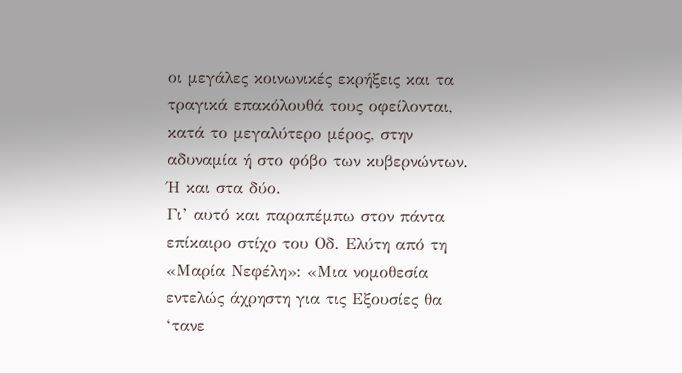οι μεγάλες κοινωνικές εκρήξεις και τα τραγικά επακόλουθά τους οφείλονται, κατά το μεγαλύτερο μέρος, στην αδυναμία ή στο φόβο των κυβερνώντων. Ή και στα δύο.
Γι’ αυτό και παραπέμπω στον πάντα επίκαιρο στίχο του Οδ. Ελύτη από τη «Μαρία Νεφέλη»: «Μια νομοθεσία εντελώς άχρηστη για τις Εξουσίες θα ‘τανε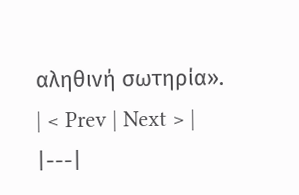αληθινή σωτηρία».
| < Prev | Next > |
|---|